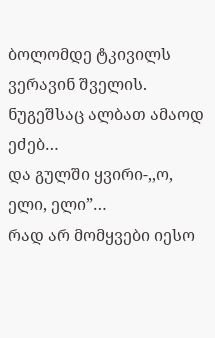ბოლომდე ტკივილს ვერავინ შველის.
ნუგეშსაც ალბათ ამაოდ ეძებ…
და გულში ყვირი-,,ო, ელი, ელი”…
რად არ მომყვები იესო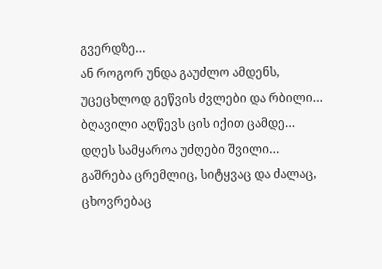გვერდზე…
ან როგორ უნდა გაუძლო ამდენს,
უცეცხლოდ გეწვის ძვლები და რბილი…
ბღავილი აღწევს ცის იქით ცამდე…
დღეს სამყაროა უძღები შვილი…
გაშრება ცრემლიც, სიტყვაც და ძალაც,
ცხოვრებაც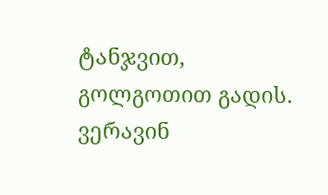ტანჯვით, გოლგოთით გადის.
ვერავინ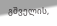გშველის,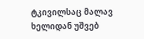ტკივილსაც მალავ
ხელიდან უშვებ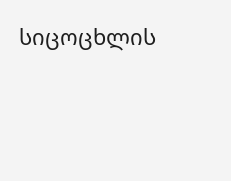სიცოცხლის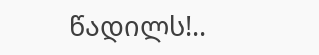წადილს!..